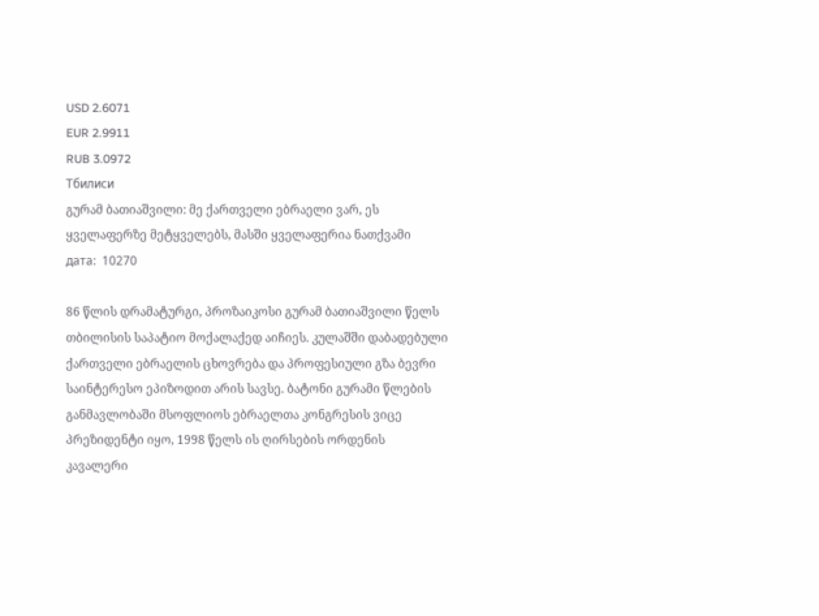USD 2.6071
EUR 2.9911
RUB 3.0972
Тбилиси
გურამ ბათიაშვილი: მე ქართველი ებრაელი ვარ, ეს ყველაფერზე მეტყველებს, მასში ყველაფერია ნათქვამი
дата:  10270

86 წლის დრამატურგი, პროზაიკოსი გურამ ბათიაშვილი წელს თბილისის საპატიო მოქალაქედ აიჩიეს. კულაშში დაბადებული ქართველი ებრაელის ცხოვრება და პროფესიული გზა ბევრი საინტერესო ეპიზოდით არის სავსე. ბატონი გურამი წლების განმავლობაში მსოფლიოს ებრაელთა კონგრესის ვიცე პრეზიდენტი იყო, 1998 წელს ის ღირსების ორდენის კავალერი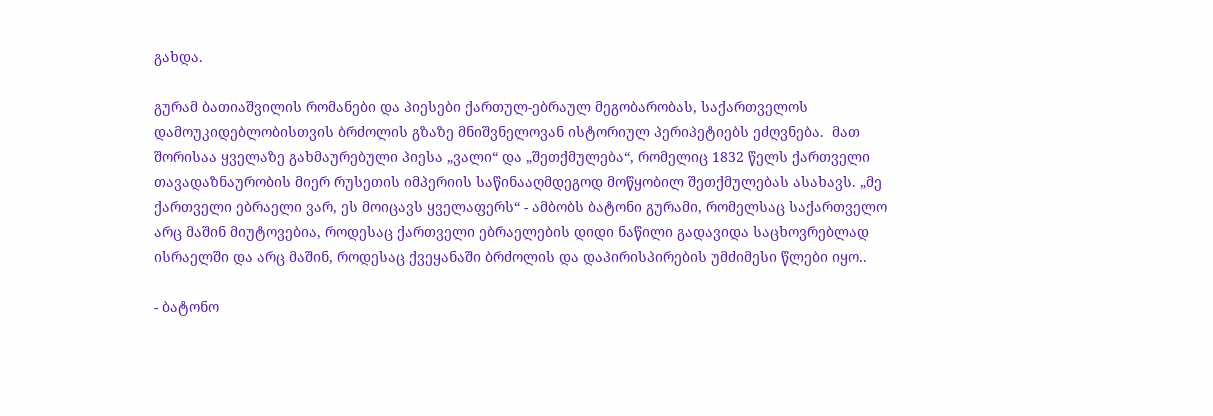გახდა.

გურამ ბათიაშვილის რომანები და პიესები ქართულ-ებრაულ მეგობარობას, საქართველოს დამოუკიდებლობისთვის ბრძოლის გზაზე მნიშვნელოვან ისტორიულ პერიპეტიებს ეძღვნება.  მათ შორისაა ყველაზე გახმაურებული პიესა „ვალი“ და „შეთქმულება“, რომელიც 1832 წელს ქართველი თავადაზნაურობის მიერ რუსეთის იმპერიის საწინააღმდეგოდ მოწყობილ შეთქმულებას ასახავს. „მე ქართველი ებრაელი ვარ, ეს მოიცავს ყველაფერს“ - ამბობს ბატონი გურამი, რომელსაც საქართველო არც მაშინ მიუტოვებია, როდესაც ქართველი ებრაელების დიდი ნაწილი გადავიდა საცხოვრებლად ისრაელში და არც მაშინ, როდესაც ქვეყანაში ბრძოლის და დაპირისპირების უმძიმესი წლები იყო..

- ბატონო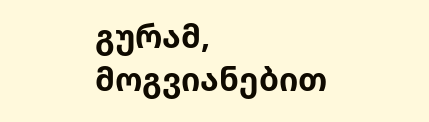გურამ, მოგვიანებით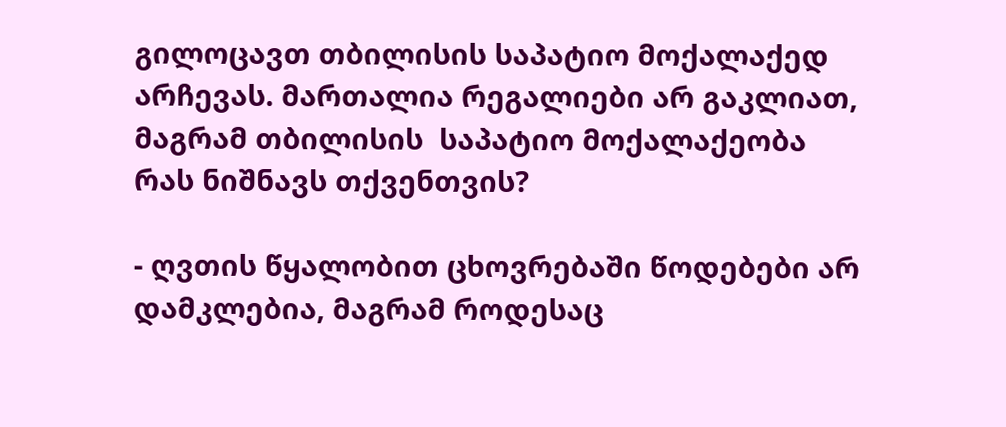გილოცავთ თბილისის საპატიო მოქალაქედ არჩევას. მართალია რეგალიები არ გაკლიათ, მაგრამ თბილისის  საპატიო მოქალაქეობა რას ნიშნავს თქვენთვის?

- ღვთის წყალობით ცხოვრებაში წოდებები არ დამკლებია, მაგრამ როდესაც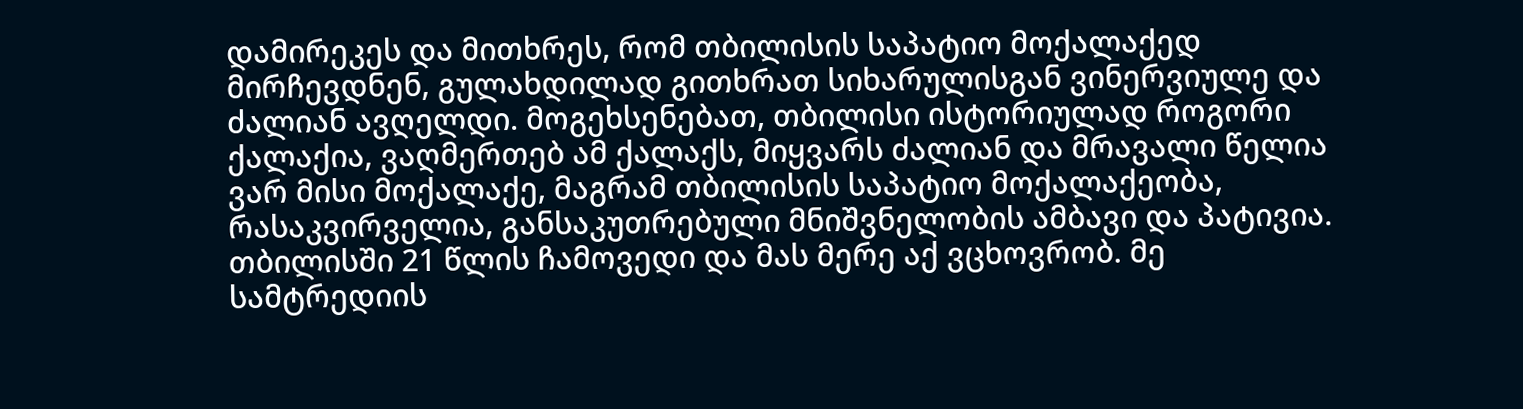დამირეკეს და მითხრეს, რომ თბილისის საპატიო მოქალაქედ მირჩევდნენ, გულახდილად გითხრათ სიხარულისგან ვინერვიულე და ძალიან ავღელდი. მოგეხსენებათ, თბილისი ისტორიულად როგორი ქალაქია, ვაღმერთებ ამ ქალაქს, მიყვარს ძალიან და მრავალი წელია ვარ მისი მოქალაქე, მაგრამ თბილისის საპატიო მოქალაქეობა, რასაკვირველია, განსაკუთრებული მნიშვნელობის ამბავი და პატივია. თბილისში 21 წლის ჩამოვედი და მას მერე აქ ვცხოვრობ. მე სამტრედიის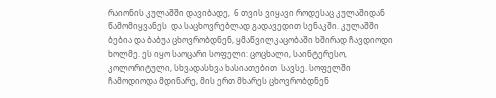რაიონის კულაშში დავიბადე,  6 თვის ვიყავი როდესაც კულაშიდან  წამომიყვანეს  და საცხოვრებლად გადავედით სენაკში. კულაშში ბებია და ბაბუა ცხოვრობდნენ, ყმაწვილკაცობაში ხშირად ჩავდიოდი ხოლმე. ეს იყო საოცარი სოფელი: ცოცხალი, საინტერესო, კოლორიტული, სხვადასხვა ხასიათებით  სავსე. სოფელში ჩამოდიოდა მდინარე, მის ერთ მხარეს ცხოვრობდნენ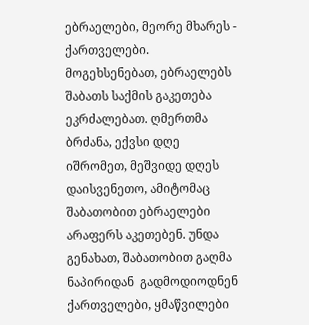ებრაელები, მეორე მხარეს - ქართველები.  მოგეხსენებათ, ებრაელებს შაბათს საქმის გაკეთება ეკრძალებათ. ღმერთმა ბრძანა, ექვსი დღე იშრომეთ, მეშვიდე დღეს დაისვენეთო, ამიტომაც შაბათობით ებრაელები არაფერს აკეთებენ. უნდა გენახათ, შაბათობით გაღმა ნაპირიდან  გადმოდიოდნენ ქართველები, ყმაწვილები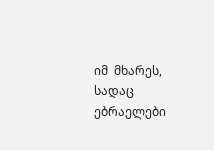იმ  მხარეს, სადაც ებრაელები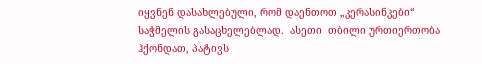იყვნენ დასახლებული, რომ დაენთოთ „კერასინკები“ საჭმელის გასაცხელებლად.  ასეთი  თბილი ურთიერთობა  ჰქონდათ, პატივს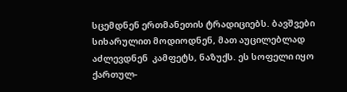სცემდნენ ერთმანეთის ტრადიციებს. ბავშვები სიხარულით მოდიოდნენ, მათ აუცილებლად აძლევდნენ  კამფეტს, ნაზუქს. ეს სოფელი იყო ქართულ-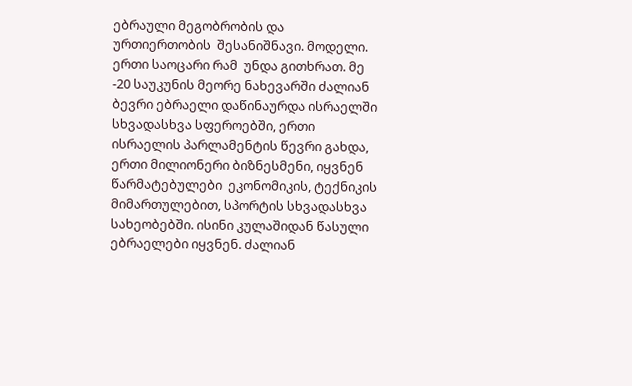ებრაული მეგობრობის და ურთიერთობის  შესანიშნავი. მოდელი. ერთი საოცარი რამ  უნდა გითხრათ. მე -20 საუკუნის მეორე ნახევარში ძალიან ბევრი ებრაელი დაწინაურდა ისრაელში სხვადასხვა სფეროებში, ერთი ისრაელის პარლამენტის წევრი გახდა, ერთი მილიონერი ბიზნესმენი, იყვნენ  წარმატებულები  ეკონომიკის, ტექნიკის  მიმართულებით, სპორტის სხვადასხვა სახეობებში. ისინი კულაშიდან წასული ებრაელები იყვნენ. ძალიან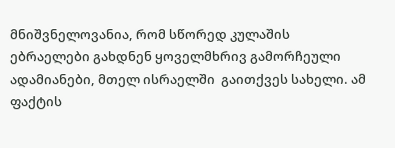მნიშვნელოვანია, რომ სწორედ კულაშის ებრაელები გახდნენ ყოველმხრივ გამორჩეული ადამიანები, მთელ ისრაელში  გაითქვეს სახელი. ამ ფაქტის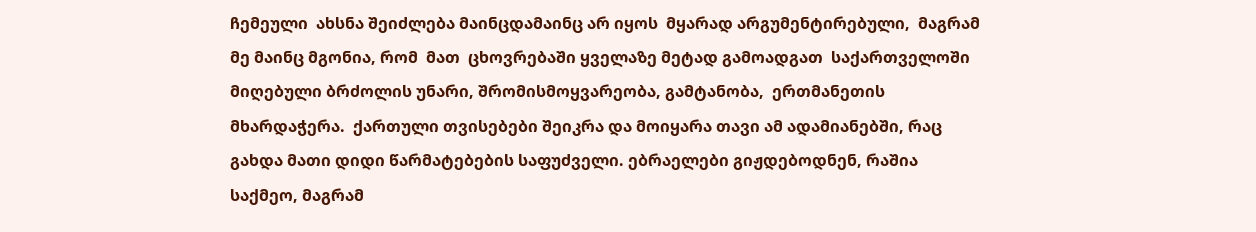ჩემეული  ახსნა შეიძლება მაინცდამაინც არ იყოს  მყარად არგუმენტირებული,  მაგრამ მე მაინც მგონია, რომ  მათ  ცხოვრებაში ყველაზე მეტად გამოადგათ  საქართველოში მიღებული ბრძოლის უნარი, შრომისმოყვარეობა, გამტანობა,  ერთმანეთის მხარდაჭერა.  ქართული თვისებები შეიკრა და მოიყარა თავი ამ ადამიანებში, რაც გახდა მათი დიდი წარმატებების საფუძველი. ებრაელები გიჟდებოდნენ, რაშია საქმეო, მაგრამ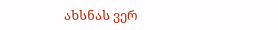ახსნას ვერ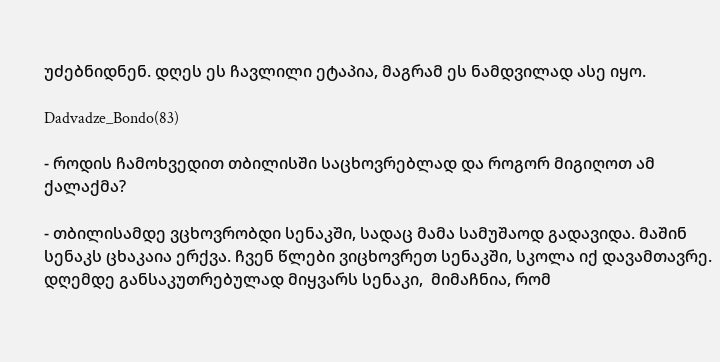უძებნიდნენ. დღეს ეს ჩავლილი ეტაპია, მაგრამ ეს ნამდვილად ასე იყო.

Dadvadze_Bondo(83)

- როდის ჩამოხვედით თბილისში საცხოვრებლად და როგორ მიგიღოთ ამ ქალაქმა?

- თბილისამდე ვცხოვრობდი სენაკში, სადაც მამა სამუშაოდ გადავიდა. მაშინ სენაკს ცხაკაია ერქვა. ჩვენ წლები ვიცხოვრეთ სენაკში, სკოლა იქ დავამთავრე. დღემდე განსაკუთრებულად მიყვარს სენაკი,  მიმაჩნია, რომ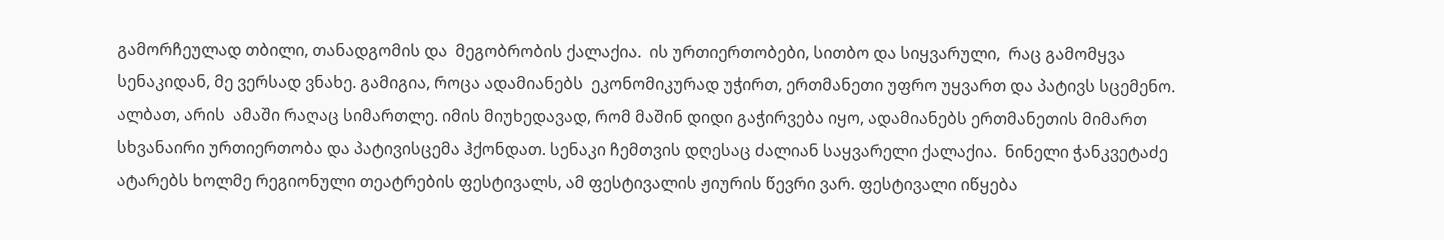გამორჩეულად თბილი, თანადგომის და  მეგობრობის ქალაქია.  ის ურთიერთობები, სითბო და სიყვარული,  რაც გამომყვა სენაკიდან, მე ვერსად ვნახე. გამიგია, როცა ადამიანებს  ეკონომიკურად უჭირთ, ერთმანეთი უფრო უყვართ და პატივს სცემენო. ალბათ, არის  ამაში რაღაც სიმართლე. იმის მიუხედავად, რომ მაშინ დიდი გაჭირვება იყო, ადამიანებს ერთმანეთის მიმართ სხვანაირი ურთიერთობა და პატივისცემა ჰქონდათ. სენაკი ჩემთვის დღესაც ძალიან საყვარელი ქალაქია.  ნინელი ჭანკვეტაძე ატარებს ხოლმე რეგიონული თეატრების ფესტივალს, ამ ფესტივალის ჟიურის წევრი ვარ. ფესტივალი იწყება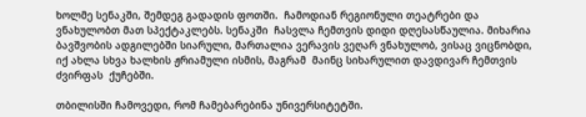ხოლმე სენაკში, შემდეგ გადადის ფოთში.  ჩამოდიან რეგიონული თეატრები და ვნახულობთ მათ სპექტაკლებს. სენაკში  ჩასვლა ჩემთვის დიდი დღესასწაულია. მიხარია ბავშვობის ადგილებში სიარული, მართალია ვერავის ვეღარ ვნახულობ, ვისაც ვიცნობდი, იქ ახლა სხვა ხალხის ჟრიამული ისმის, მაგრამ  მაინც სიხარულით დავდივარ ჩემთვის ძვირფას  ქუჩებში.

თბილისში ჩამოვედი, რომ ჩამებარებინა უნივერსიტეტში.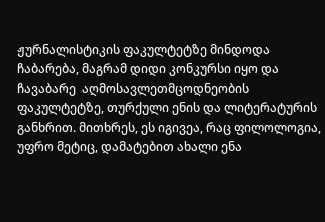ჟურნალისტიკის ფაკულტეტზე მინდოდა ჩაბარება, მაგრამ დიდი კონკურსი იყო და ჩავაბარე  აღმოსავლეთმცოდნეობის ფაკულტეტზე, თურქული ენის და ლიტერატურის განხრით. მითხრეს, ეს იგივეა, რაც ფილოლოგია, უფრო მეტიც, დამატებით ახალი ენა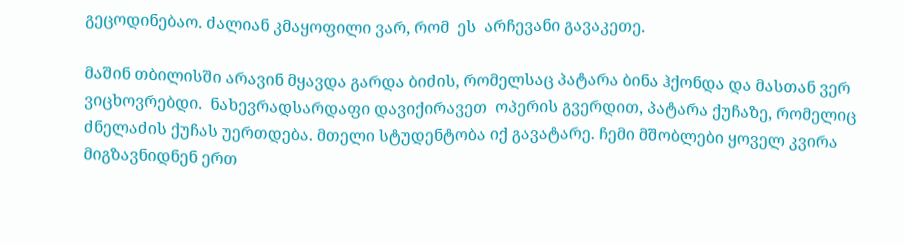გეცოდინებაო. ძალიან კმაყოფილი ვარ, რომ  ეს  არჩევანი გავაკეთე.

მაშინ თბილისში არავინ მყავდა გარდა ბიძის, რომელსაც პატარა ბინა ჰქონდა და მასთან ვერ  ვიცხოვრებდი.  ნახევრადსარდაფი დავიქირავეთ  ოპერის გვერდით, პატარა ქუჩაზე, რომელიც ძნელაძის ქუჩას უერთდება. მთელი სტუდენტობა იქ გავატარე. ჩემი მშობლები ყოველ კვირა მიგზავნიდნენ ერთ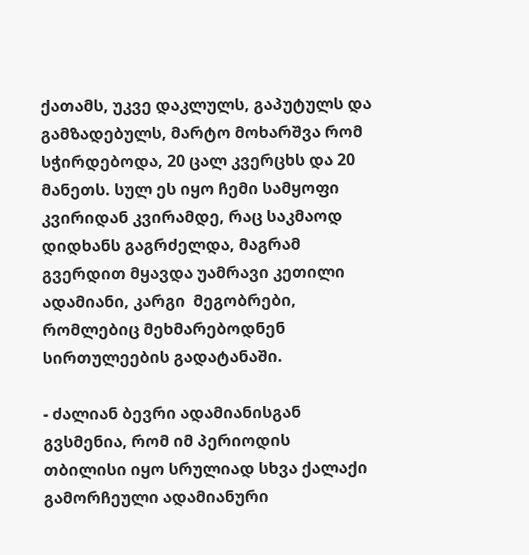ქათამს, უკვე დაკლულს, გაპუტულს და გამზადებულს, მარტო მოხარშვა რომ სჭირდებოდა, 20 ცალ კვერცხს და 20 მანეთს. სულ ეს იყო ჩემი სამყოფი კვირიდან კვირამდე, რაც საკმაოდ დიდხანს გაგრძელდა, მაგრამ გვერდით მყავდა უამრავი კეთილი ადამიანი, კარგი  მეგობრები, რომლებიც მეხმარებოდნენ სირთულეების გადატანაში.

- ძალიან ბევრი ადამიანისგან გვსმენია, რომ იმ პერიოდის თბილისი იყო სრულიად სხვა ქალაქი გამორჩეული ადამიანური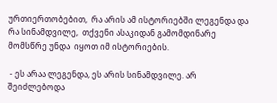ურთიერთობებით,  რა არის ამ ისტორიებში ლეგენდა და რა სინამდვილე,  თქვენი ასაკიდან გამომდინარე მომსწრე უნდა  იყოთ იმ ისტორიების.

 - ეს არაა ლეგენდა, ეს არის სინამდვილე. არ შეიძლებოდა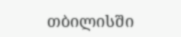თბილისში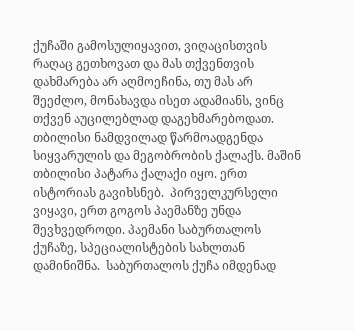ქუჩაში გამოსულიყავით, ვიღაცისთვის რაღაც გეთხოვათ და მას თქვენთვის დახმარება არ აღმოეჩინა, თუ მას არ შეეძლო, მონახავდა ისეთ ადამიანს, ვინც თქვენ აუცილებლად დაგეხმარებოდათ. თბილისი ნამდვილად წარმოადგენდა  სიყვარულის და მეგობრობის ქალაქს. მაშინ თბილისი პატარა ქალაქი იყო. ერთ ისტორიას გავიხსნებ.  პირველკურსელი ვიყავი, ერთ გოგოს პაემანზე უნდა შევხვედროდი. პაემანი საბურთალოს ქუჩაზე, სპეციალისტების სახლთან დამინიშნა.  საბურთალოს ქუჩა იმდენად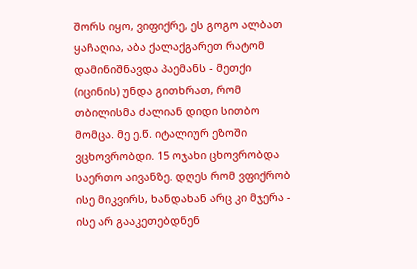შორს იყო, ვიფიქრე, ეს გოგო ალბათ ყაჩაღია, აბა ქალაქგარეთ რატომ  დამინიშნავდა პაემანს - მეთქი (იცინის) უნდა გითხრათ, რომ თბილისმა ძალიან დიდი სითბო მომცა. მე ე.წ. იტალიურ ეზოში ვცხოვრობდი. 15 ოჯახი ცხოვრობდა საერთო აივანზე. დღეს რომ ვფიქრობ ისე მიკვირს, ხანდახან არც კი მჯერა - ისე არ გააკეთებდნენ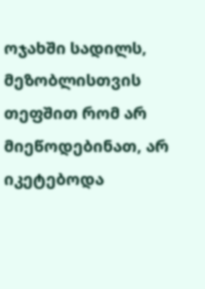ოჯახში სადილს, მეზობლისთვის თეფშით რომ არ მიეწოდებინათ, არ იკეტებოდა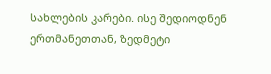სახლების კარები. ისე შედიოდნენ ერთმანეთთან, ზედმეტი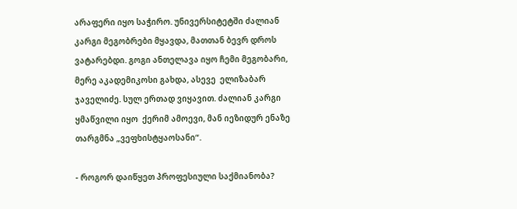არაფერი იყო საჭირო. უნივერსიტეტში ძალიან კარგი მეგობრები მყავდა, მათთან ბევრ დროს ვატარებდი. გოგი ანთელავა იყო ჩემი მეგობარი, მერე აკადემიკოსი გახდა, ასევე  ელიზაბარ ჯაველიძე. სულ ერთად ვიყავით. ძალიან კარგი ყმაწვილი იყო  ქერიმ ამოევი, მან იეზიდურ ენაზე თარგმნა „ვეფხისტყაოსანი“.

- როგორ დაიწყეთ პროფესიული საქმიანობა?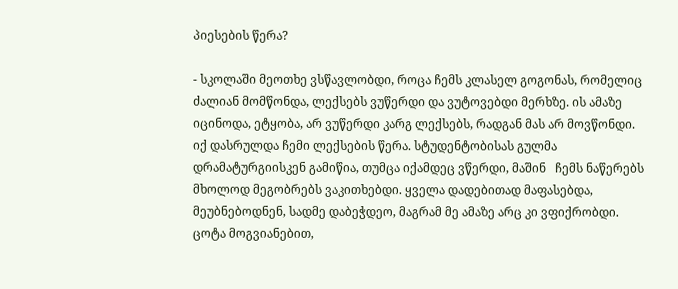პიესების წერა?

- სკოლაში მეოთხე ვსწავლობდი, როცა ჩემს კლასელ გოგონას, რომელიც ძალიან მომწონდა, ლექსებს ვუწერდი და ვუტოვებდი მერხზე. ის ამაზე იცინოდა, ეტყობა, არ ვუწერდი კარგ ლექსებს, რადგან მას არ მოვწონდი.  იქ დასრულდა ჩემი ლექსების წერა. სტუდენტობისას გულმა დრამატურგიისკენ გამიწია, თუმცა იქამდეც ვწერდი, მაშინ   ჩემს ნაწერებს მხოლოდ მეგობრებს ვაკითხებდი. ყველა დადებითად მაფასებდა, მეუბნებოდნენ, სადმე დაბეჭდეო, მაგრამ მე ამაზე არც კი ვფიქრობდი. ცოტა მოგვიანებით,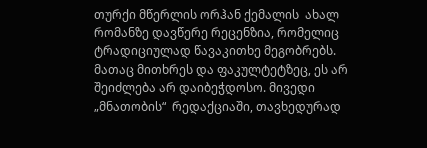თურქი მწერლის ორჰან ქემალის  ახალ რომანზე დავწერე რეცენზია, რომელიც ტრადიციულად წავაკითხე მეგობრებს. მათაც მითხრეს და ფაკულტეტზეც, ეს არ შეიძლება არ დაიბეჭდოსო. მივედი „მნათობის“  რედაქციაში, თავხედურად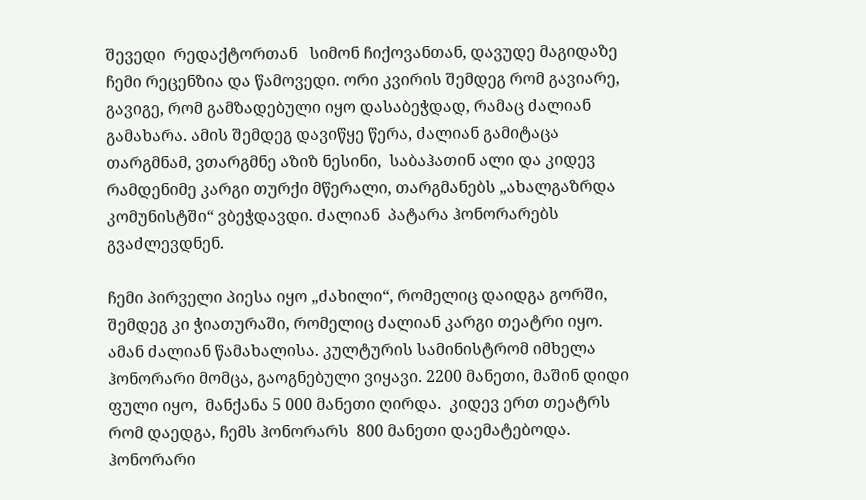შევედი  რედაქტორთან   სიმონ ჩიქოვანთან, დავუდე მაგიდაზე ჩემი რეცენზია და წამოვედი. ორი კვირის შემდეგ რომ გავიარე, გავიგე, რომ გამზადებული იყო დასაბეჭდად, რამაც ძალიან გამახარა. ამის შემდეგ დავიწყე წერა, ძალიან გამიტაცა თარგმნამ, ვთარგმნე აზიზ ნესინი,  საბაჰათინ ალი და კიდევ რამდენიმე კარგი თურქი მწერალი, თარგმანებს „ახალგაზრდა კომუნისტში“ ვბეჭდავდი. ძალიან  პატარა ჰონორარებს გვაძლევდნენ.

ჩემი პირველი პიესა იყო „ძახილი“, რომელიც დაიდგა გორში, შემდეგ კი ჭიათურაში, რომელიც ძალიან კარგი თეატრი იყო. ამან ძალიან წამახალისა. კულტურის სამინისტრომ იმხელა ჰონორარი მომცა, გაოგნებული ვიყავი. 2200 მანეთი, მაშინ დიდი ფული იყო,  მანქანა 5 000 მანეთი ღირდა.  კიდევ ერთ თეატრს რომ დაედგა, ჩემს ჰონორარს  800 მანეთი დაემატებოდა. ჰონორარი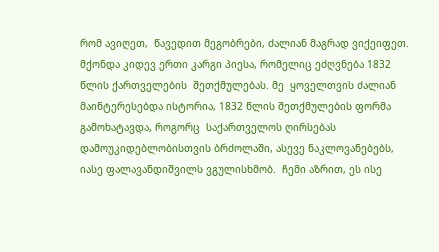რომ ავიღეთ,  წავედით მეგობრები, ძალიან მაგრად ვიქეიფეთ.  მქონდა კიდევ ერთი კარგი პიესა, რომელიც ეძღვნება 1832 წლის ქართველების  შეთქმულებას. მე  ყოველთვის ძალიან მაინტერესებდა ისტორია, 1832 წლის შეთქმულების ფორმა გამოხატავდა, როგორც  საქართველოს ღირსებას  დამოუკიდებლობისთვის ბრძოლაში, ასევე ნაკლოვანებებს, იასე ფალავანდიშვილს ვგულისხმობ.  ჩემი აზრით, ეს ისე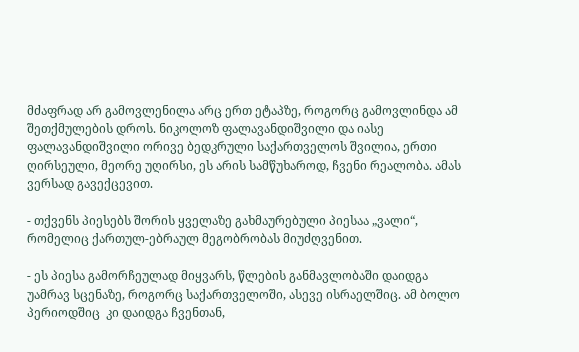მძაფრად არ გამოვლენილა არც ერთ ეტაპზე, როგორც გამოვლინდა ამ შეთქმულების დროს. ნიკოლოზ ფალავანდიშვილი და იასე ფალავანდიშვილი ორივე ბედკრული საქართველოს შვილია, ერთი ღირსეული, მეორე უღირსი, ეს არის სამწუხაროდ, ჩვენი რეალობა. ამას ვერსად გავექცევით.

- თქვენს პიესებს შორის ყველაზე გახმაურებული პიესაა „ვალი“, რომელიც ქართულ-ებრაულ მეგობრობას მიუძღვენით.

- ეს პიესა გამორჩეულად მიყვარს, წლების განმავლობაში დაიდგა უამრავ სცენაზე, როგორც საქართველოში, ასევე ისრაელშიც. ამ ბოლო პერიოდშიც  კი დაიდგა ჩვენთან,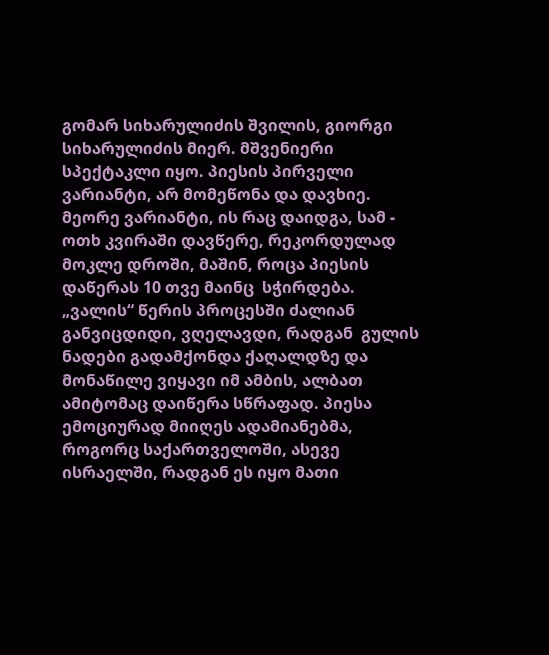გომარ სიხარულიძის შვილის, გიორგი სიხარულიძის მიერ. მშვენიერი სპექტაკლი იყო. პიესის პირველი ვარიანტი, არ მომეწონა და დავხიე. მეორე ვარიანტი, ის რაც დაიდგა, სამ - ოთხ კვირაში დავწერე, რეკორდულად მოკლე დროში, მაშინ, როცა პიესის დაწერას 10 თვე მაინც  სჭირდება. „ვალის“ წერის პროცესში ძალიან განვიცდიდი, ვღელავდი, რადგან  გულის ნადები გადამქონდა ქაღალდზე და მონაწილე ვიყავი იმ ამბის, ალბათ ამიტომაც დაიწერა სწრაფად. პიესა  ემოციურად მიიღეს ადამიანებმა, როგორც საქართველოში, ასევე ისრაელში, რადგან ეს იყო მათი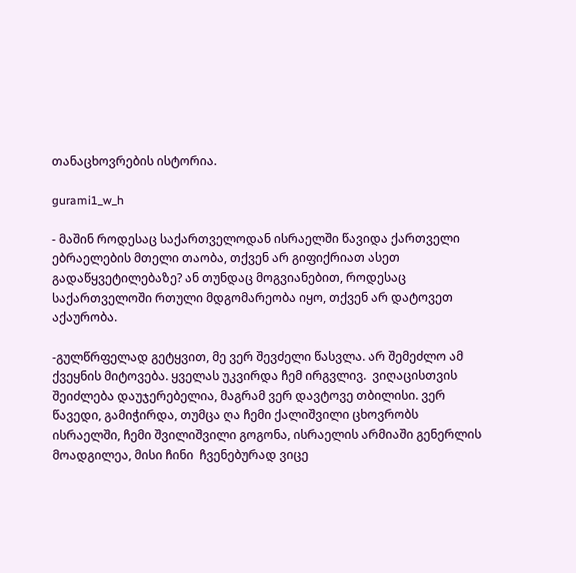თანაცხოვრების ისტორია.

gurami1_w_h

- მაშინ როდესაც საქართველოდან ისრაელში წავიდა ქართველი ებრაელების მთელი თაობა, თქვენ არ გიფიქრიათ ასეთ გადაწყვეტილებაზე? ან თუნდაც მოგვიანებით, როდესაც  საქართველოში რთული მდგომარეობა იყო, თქვენ არ დატოვეთ აქაურობა.

-გულწრფელად გეტყვით, მე ვერ შევძელი წასვლა. არ შემეძლო ამ ქვეყნის მიტოვება. ყველას უკვირდა ჩემ ირგვლივ.  ვიღაცისთვის  შეიძლება დაუჯერებელია, მაგრამ ვერ დავტოვე თბილისი. ვერ წავედი, გამიჭირდა, თუმცა ღა ჩემი ქალიშვილი ცხოვრობს ისრაელში, ჩემი შვილიშვილი გოგონა, ისრაელის არმიაში გენერლის მოადგილეა, მისი ჩინი  ჩვენებურად ვიცე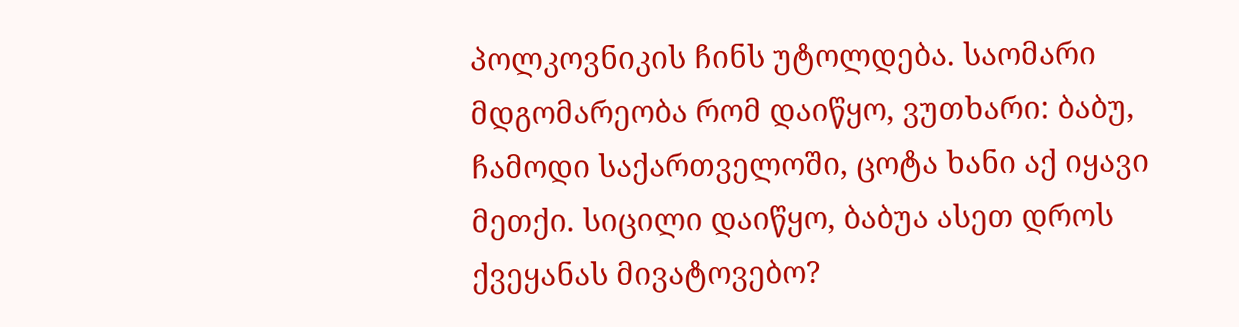პოლკოვნიკის ჩინს უტოლდება. საომარი მდგომარეობა რომ დაიწყო, ვუთხარი: ბაბუ, ჩამოდი საქართველოში, ცოტა ხანი აქ იყავი მეთქი. სიცილი დაიწყო, ბაბუა ასეთ დროს ქვეყანას მივატოვებო?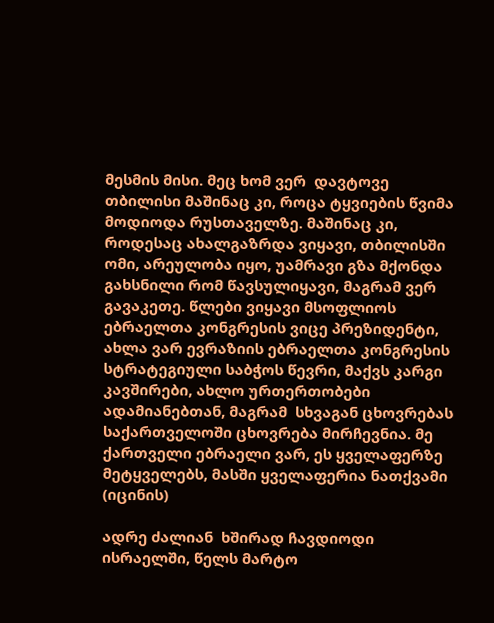მესმის მისი. მეც ხომ ვერ  დავტოვე თბილისი მაშინაც კი, როცა ტყვიების წვიმა მოდიოდა რუსთაველზე. მაშინაც კი, როდესაც ახალგაზრდა ვიყავი, თბილისში ომი, არეულობა იყო, უამრავი გზა მქონდა გახსნილი რომ წავსულიყავი, მაგრამ ვერ გავაკეთე. წლები ვიყავი მსოფლიოს ებრაელთა კონგრესის ვიცე პრეზიდენტი, ახლა ვარ ევრაზიის ებრაელთა კონგრესის სტრატეგიული საბჭოს წევრი, მაქვს კარგი კავშირები, ახლო ურთერთობები ადამიანებთან, მაგრამ  სხვაგან ცხოვრებას საქართველოში ცხოვრება მირჩევნია. მე ქართველი ებრაელი ვარ, ეს ყველაფერზე მეტყველებს, მასში ყველაფერია ნათქვამი (იცინის)

ადრე ძალიან  ხშირად ჩავდიოდი ისრაელში, წელს მარტო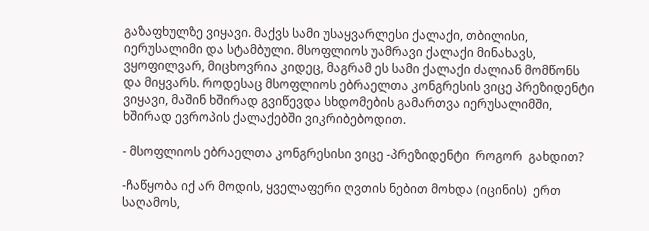გაზაფხულზე ვიყავი. მაქვს სამი უსაყვარლესი ქალაქი, თბილისი, იერუსალიმი და სტამბული. მსოფლიოს უამრავი ქალაქი მინახავს, ვყოფილვარ, მიცხოვრია კიდეც, მაგრამ ეს სამი ქალაქი ძალიან მომწონს და მიყვარს. როდესაც მსოფლიოს ებრაელთა კონგრესის ვიცე პრეზიდენტი ვიყავი, მაშინ ხშირად გვიწევდა სხდომების გამართვა იერუსალიმში, ხშირად ევროპის ქალაქებში ვიკრიბებოდით.

- მსოფლიოს ებრაელთა კონგრესისი ვიცე -პრეზიდენტი  როგორ  გახდით?

-ჩაწყობა იქ არ მოდის, ყველაფერი ღვთის ნებით მოხდა (იცინის)  ერთ საღამოს,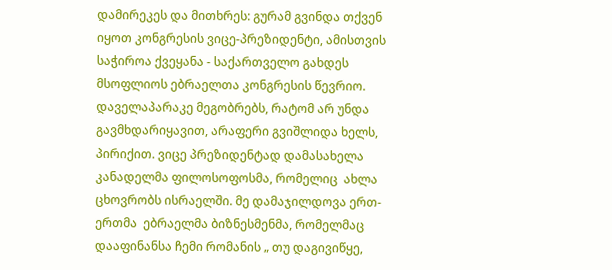დამირეკეს და მითხრეს: გურამ გვინდა თქვენ იყოთ კონგრესის ვიცე-პრეზიდენტი, ამისთვის საჭიროა ქვეყანა - საქართველო გახდეს მსოფლიოს ებრაელთა კონგრესის წევრიო. დაველაპარაკე მეგობრებს, რატომ არ უნდა გავმხდარიყავით, არაფერი გვიშლიდა ხელს, პირიქით. ვიცე პრეზიდენტად დამასახელა კანადელმა ფილოსოფოსმა, რომელიც  ახლა ცხოვრობს ისრაელში. მე დამაჯილდოვა ერთ-ერთმა  ებრაელმა ბიზნესმენმა, რომელმაც დააფინანსა ჩემი რომანის „ თუ დაგივიწყე,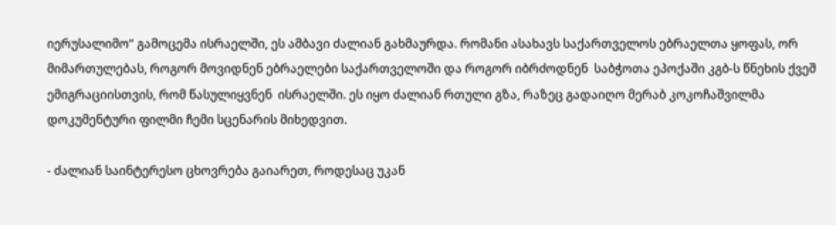იერუსალიმო“ გამოცემა ისრაელში, ეს ამბავი ძალიან გახმაურდა. რომანი ასახავს საქართველოს ებრაელთა ყოფას, ორ მიმართულებას, როგორ მოვიდნენ ებრაელები საქართველოში და როგორ იბრძოდნენ  საბჭოთა ეპოქაში კგბ-ს წნეხის ქვეშ ემიგრაციისთვის, რომ წასულიყვნენ  ისრაელში. ეს იყო ძალიან რთული გზა, რაზეც გადაიღო მერაბ კოკოჩაშვილმა დოკუმენტური ფილმი ჩემი სცენარის მიხედვით.

- ძალიან საინტერესო ცხოვრება გაიარეთ, როდესაც უკან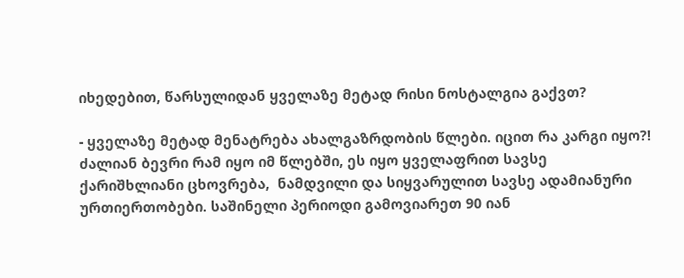იხედებით, წარსულიდან ყველაზე მეტად რისი ნოსტალგია გაქვთ?

- ყველაზე მეტად მენატრება ახალგაზრდობის წლები. იცით რა კარგი იყო?! ძალიან ბევრი რამ იყო იმ წლებში, ეს იყო ყველაფრით სავსე  ქარიშხლიანი ცხოვრება,  ნამდვილი და სიყვარულით სავსე ადამიანური ურთიერთობები. საშინელი პერიოდი გამოვიარეთ 90 იან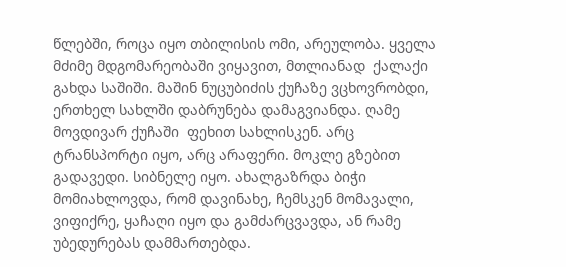წლებში, როცა იყო თბილისის ომი, არეულობა. ყველა მძიმე მდგომარეობაში ვიყავით, მთლიანად  ქალაქი გახდა საშიში. მაშინ ნუცუბიძის ქუჩაზე ვცხოვრობდი, ერთხელ სახლში დაბრუნება დამაგვიანდა. ღამე მოვდივარ ქუჩაში  ფეხით სახლისკენ. არც ტრანსპორტი იყო, არც არაფერი. მოკლე გზებით გადავედი. სიბნელე იყო. ახალგაზრდა ბიჭი მომიახლოვდა, რომ დავინახე, ჩემსკენ მომავალი, ვიფიქრე, ყაჩაღი იყო და გამძარცვავდა, ან რამე უბედურებას დამმართებდა.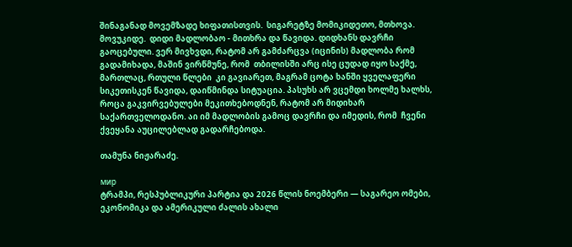შინაგანად მოვემზადე ხიფათისთვის.  სიგარეტზე მომიკიდეთო, მთხოვა. მოვუკიდე.  დიდი მადლობაო - მითხრა და წავიდა. დიდხანს დავრჩი გაოცებული. ვერ მივხვდი, რატომ არ გამძარცვა (იცინის) მადლობა რომ გადამიხადა, მაშინ ვირწმუნე, რომ  თბილისში არც ისე ცუდად იყო საქმე, მართლაც, რთული წლები  კი გავიარეთ, მაგრამ ცოტა ხანში ყველაფერი სიკეთისკენ წავიდა, დაიწმინდა სიტუაცია. პასუხს არ ვცემდი ხოლმე ხალხს, როცა გაკვირვებულები მეკითხებოდნენ, რატომ არ მიდიხარ საქართველოდანო. აი იმ მადლობის გამოც დავრჩი და იმედის, რომ  ჩვენი ქვეყანა აუცილებლად გადარჩებოდა.

თამუნა ნიჟარაძე.

мир
ტრამპი, რესპუბლიკური პარტია და 2026 წლის ნოემბერი — საგარეო ომები, ეკონომიკა და ამერიკული ძალის ახალი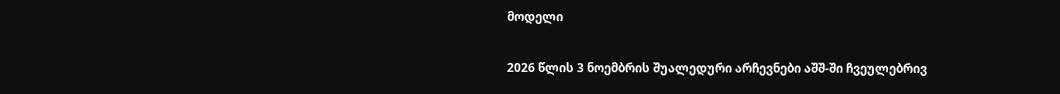მოდელი

2026 წლის 3 ნოემბრის შუალედური არჩევნები აშშ-ში ჩვეულებრივ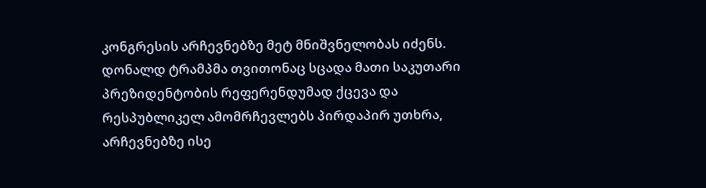კონგრესის არჩევნებზე მეტ მნიშვნელობას იძენს. დონალდ ტრამპმა თვითონაც სცადა მათი საკუთარი პრეზიდენტობის რეფერენდუმად ქცევა და რესპუბლიკელ ამომრჩევლებს პირდაპირ უთხრა, არჩევნებზე ისე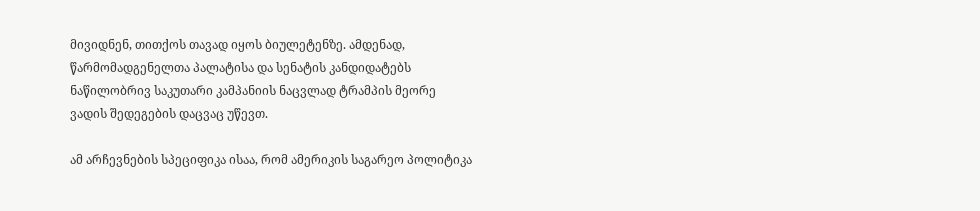მივიდნენ, თითქოს თავად იყოს ბიულეტენზე. ამდენად, წარმომადგენელთა პალატისა და სენატის კანდიდატებს ნაწილობრივ საკუთარი კამპანიის ნაცვლად ტრამპის მეორე ვადის შედეგების დაცვაც უწევთ.

ამ არჩევნების სპეციფიკა ისაა, რომ ამერიკის საგარეო პოლიტიკა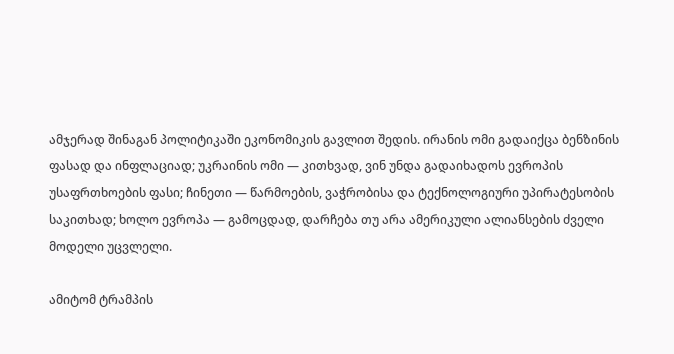ამჯერად შინაგან პოლიტიკაში ეკონომიკის გავლით შედის. ირანის ომი გადაიქცა ბენზინის ფასად და ინფლაციად; უკრაინის ომი — კითხვად, ვინ უნდა გადაიხადოს ევროპის უსაფრთხოების ფასი; ჩინეთი — წარმოების, ვაჭრობისა და ტექნოლოგიური უპირატესობის საკითხად; ხოლო ევროპა — გამოცდად, დარჩება თუ არა ამერიკული ალიანსების ძველი მოდელი უცვლელი.

ამიტომ ტრამპის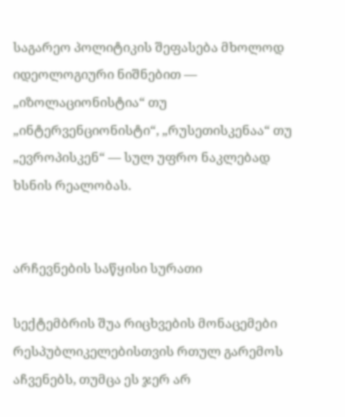საგარეო პოლიტიკის შეფასება მხოლოდ იდეოლოგიური ნიშნებით — „იზოლაციონისტია“ თუ „ინტერვენციონისტი“, „რუსეთისკენაა“ თუ „ევროპისკენ“ — სულ უფრო ნაკლებად ხსნის რეალობას.


არჩევნების საწყისი სურათი

სექტემბრის შუა რიცხვების მონაცემები რესპუბლიკელებისთვის რთულ გარემოს აჩვენებს, თუმცა ეს ჯერ არ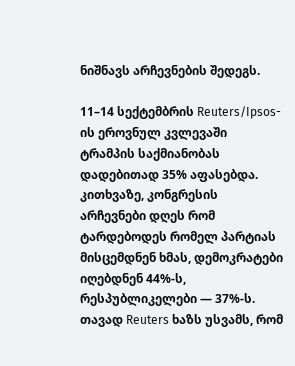ნიშნავს არჩევნების შედეგს.

11–14 სექტემბრის Reuters/Ipsos-ის ეროვნულ კვლევაში ტრამპის საქმიანობას დადებითად 35% აფასებდა. კითხვაზე, კონგრესის არჩევნები დღეს რომ ტარდებოდეს რომელ პარტიას მისცემდნენ ხმას, დემოკრატები იღებდნენ 44%-ს, რესპუბლიკელები — 37%-ს. თავად Reuters ხაზს უსვამს, რომ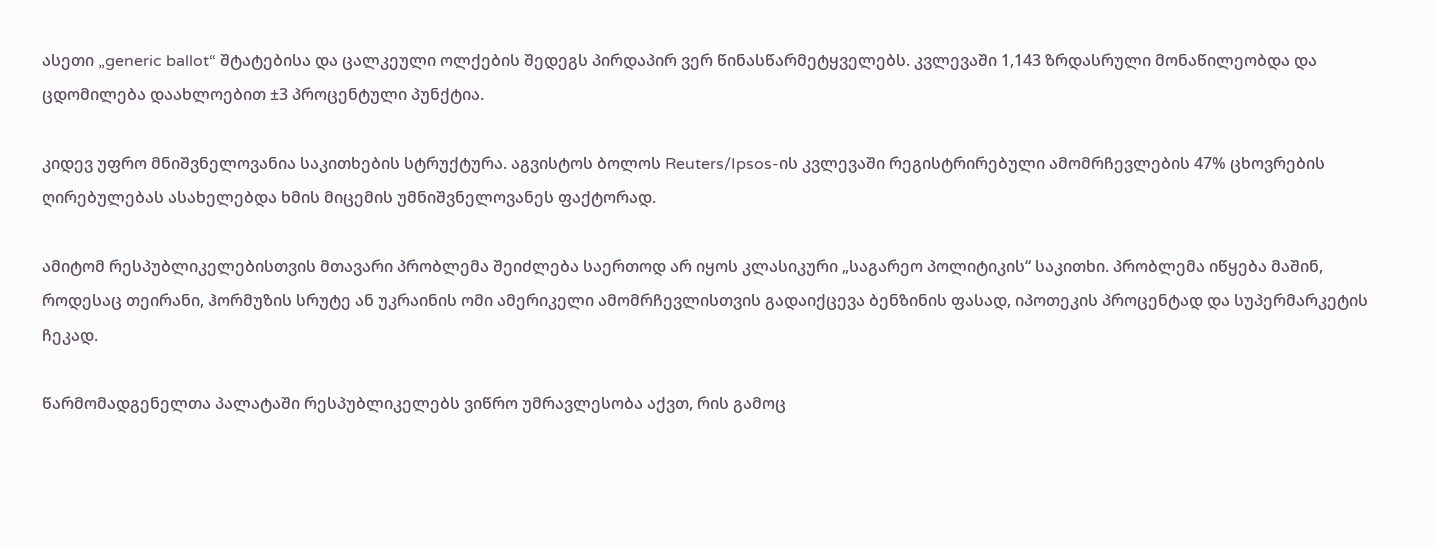ასეთი „generic ballot“ შტატებისა და ცალკეული ოლქების შედეგს პირდაპირ ვერ წინასწარმეტყველებს. კვლევაში 1,143 ზრდასრული მონაწილეობდა და ცდომილება დაახლოებით ±3 პროცენტული პუნქტია.

კიდევ უფრო მნიშვნელოვანია საკითხების სტრუქტურა. აგვისტოს ბოლოს Reuters/Ipsos-ის კვლევაში რეგისტრირებული ამომრჩევლების 47% ცხოვრების ღირებულებას ასახელებდა ხმის მიცემის უმნიშვნელოვანეს ფაქტორად.

ამიტომ რესპუბლიკელებისთვის მთავარი პრობლემა შეიძლება საერთოდ არ იყოს კლასიკური „საგარეო პოლიტიკის“ საკითხი. პრობლემა იწყება მაშინ, როდესაც თეირანი, ჰორმუზის სრუტე ან უკრაინის ომი ამერიკელი ამომრჩევლისთვის გადაიქცევა ბენზინის ფასად, იპოთეკის პროცენტად და სუპერმარკეტის ჩეკად.

წარმომადგენელთა პალატაში რესპუბლიკელებს ვიწრო უმრავლესობა აქვთ, რის გამოც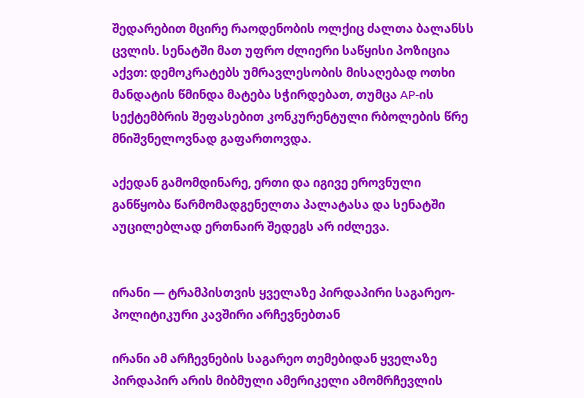შედარებით მცირე რაოდენობის ოლქიც ძალთა ბალანსს ცვლის. სენატში მათ უფრო ძლიერი საწყისი პოზიცია აქვთ: დემოკრატებს უმრავლესობის მისაღებად ოთხი მანდატის წმინდა მატება სჭირდებათ, თუმცა AP-ის სექტემბრის შეფასებით კონკურენტული რბოლების წრე მნიშვნელოვნად გაფართოვდა.

აქედან გამომდინარე, ერთი და იგივე ეროვნული განწყობა წარმომადგენელთა პალატასა და სენატში აუცილებლად ერთნაირ შედეგს არ იძლევა.


ირანი — ტრამპისთვის ყველაზე პირდაპირი საგარეო-პოლიტიკური კავშირი არჩევნებთან

ირანი ამ არჩევნების საგარეო თემებიდან ყველაზე პირდაპირ არის მიბმული ამერიკელი ამომრჩევლის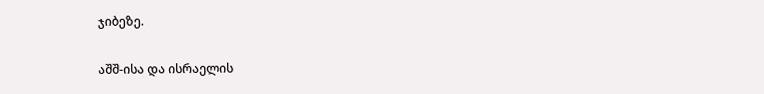ჯიბეზე.

აშშ-ისა და ისრაელის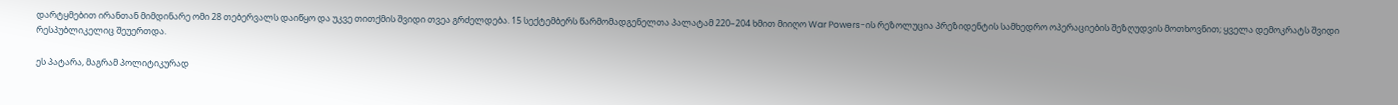დარტყმებით ირანთან მიმდინარე ომი 28 თებერვალს დაიწყო და უკვე თითქმის შვიდი თვეა გრძელდება. 15 სექტემბერს წარმომადგენელთა პალატამ 220–204 ხმით მიიღო War Powers-ის რეზოლუცია პრეზიდენტის სამხედრო ოპერაციების შეზღუდვის მოთხოვნით; ყველა დემოკრატს შვიდი რესპუბლიკელიც შეუერთდა.

ეს პატარა, მაგრამ პოლიტიკურად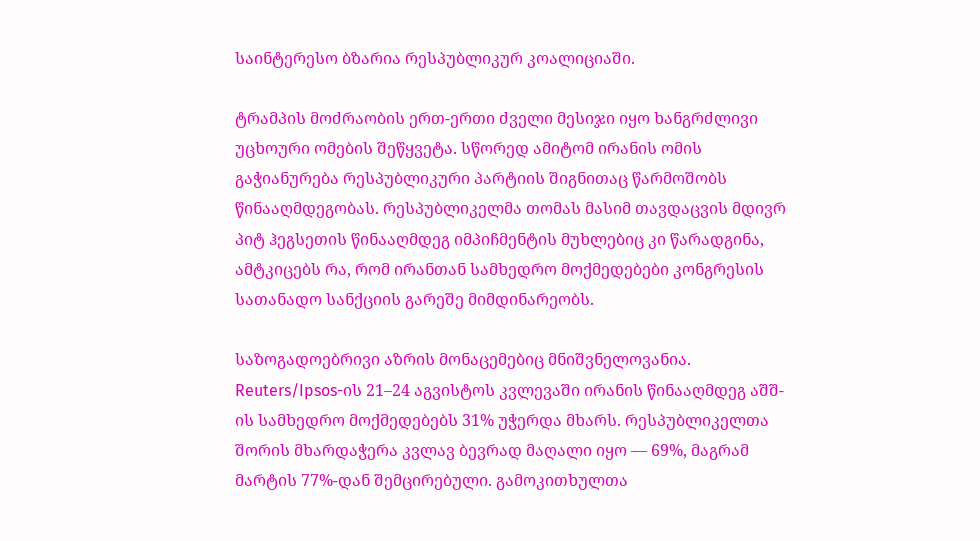საინტერესო ბზარია რესპუბლიკურ კოალიციაში.

ტრამპის მოძრაობის ერთ-ერთი ძველი მესიჯი იყო ხანგრძლივი უცხოური ომების შეწყვეტა. სწორედ ამიტომ ირანის ომის გაჭიანურება რესპუბლიკური პარტიის შიგნითაც წარმოშობს წინააღმდეგობას. რესპუბლიკელმა თომას მასიმ თავდაცვის მდივრ პიტ ჰეგსეთის წინააღმდეგ იმპიჩმენტის მუხლებიც კი წარადგინა, ამტკიცებს რა, რომ ირანთან სამხედრო მოქმედებები კონგრესის სათანადო სანქციის გარეშე მიმდინარეობს.

საზოგადოებრივი აზრის მონაცემებიც მნიშვნელოვანია. Reuters/Ipsos-ის 21–24 აგვისტოს კვლევაში ირანის წინააღმდეგ აშშ-ის სამხედრო მოქმედებებს 31% უჭერდა მხარს. რესპუბლიკელთა შორის მხარდაჭერა კვლავ ბევრად მაღალი იყო — 69%, მაგრამ მარტის 77%-დან შემცირებული. გამოკითხულთა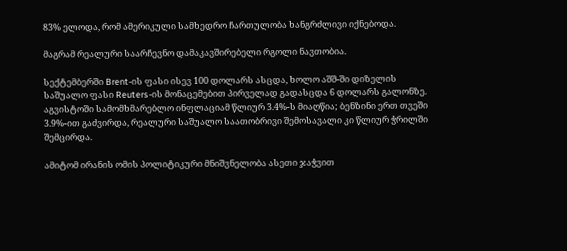83% ელოდა, რომ ამერიკული სამხედრო ჩართულობა ხანგრძლივი იქნებოდა.

მაგრამ რეალური საარჩევნო დამაკავშირებელი რგოლი ნავთობია.

სექტემბერში Brent-ის ფასი ისევ 100 დოლარს ასცდა, ხოლო აშშ-ში დიზელის საშუალო ფასი Reuters-ის მონაცემებით პირველად გადასცდა 6 დოლარს გალონზე. აგვისტოში სამომხმარებლო ინფლაციამ წლიურ 3.4%-ს მიაღწია; ბენზინი ერთ თვეში 3.9%-ით გაძვირდა, რეალური საშუალო საათობრივი შემოსავალი კი წლიურ ჭრილში შემცირდა.

ამიტომ ირანის ომის პოლიტიკური მნიშვნელობა ასეთი ჯაჭვით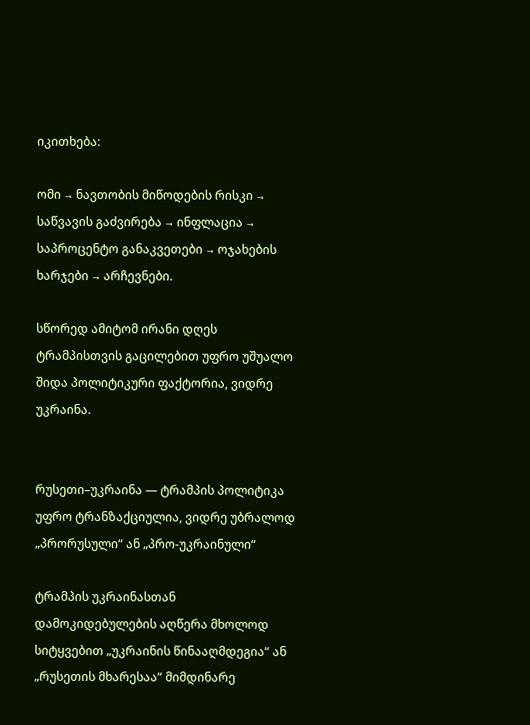იკითხება:

ომი → ნავთობის მიწოდების რისკი → საწვავის გაძვირება → ინფლაცია → საპროცენტო განაკვეთები → ოჯახების ხარჯები → არჩევნები.

სწორედ ამიტომ ირანი დღეს ტრამპისთვის გაცილებით უფრო უშუალო შიდა პოლიტიკური ფაქტორია, ვიდრე უკრაინა.


რუსეთი–უკრაინა — ტრამპის პოლიტიკა უფრო ტრანზაქციულია, ვიდრე უბრალოდ „პრორუსული“ ან „პრო-უკრაინული“

ტრამპის უკრაინასთან დამოკიდებულების აღწერა მხოლოდ სიტყვებით „უკრაინის წინააღმდეგია“ ან „რუსეთის მხარესაა“ მიმდინარე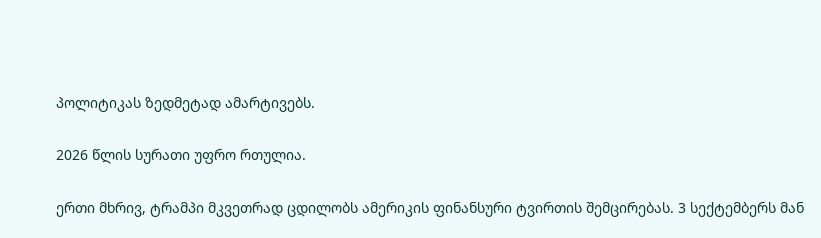პოლიტიკას ზედმეტად ამარტივებს.

2026 წლის სურათი უფრო რთულია.

ერთი მხრივ, ტრამპი მკვეთრად ცდილობს ამერიკის ფინანსური ტვირთის შემცირებას. 3 სექტემბერს მან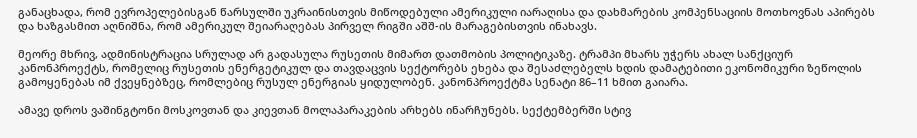განაცხადა, რომ ევროპელებისგან წარსულში უკრაინისთვის მიწოდებული ამერიკული იარაღისა და დახმარების კომპენსაციის მოთხოვნას აპირებს და ხაზგასმით აღნიშნა, რომ ამერიკულ შეიარაღებას პირველ რიგში აშშ-ის მარაგებისთვის ინახავს.

მეორე მხრივ, ადმინისტრაცია სრულად არ გადასულა რუსეთის მიმართ დათმობის პოლიტიკაზე. ტრამპი მხარს უჭერს ახალ სანქციურ კანონპროექტს, რომელიც რუსეთის ენერგეტიკულ და თავდაცვის სექტორებს ეხება და შესაძლებელს ხდის დამატებითი ეკონომიკური ზეწოლის გამოყენებას იმ ქვეყნებზეც, რომლებიც რუსულ ენერგიას ყიდულობენ. კანონპროექტმა სენატი 86–11 ხმით გაიარა.

ამავე დროს ვაშინგტონი მოსკოვთან და კიევთან მოლაპარაკების არხებს ინარჩუნებს. სექტემბერში სტივ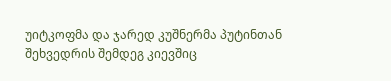უიტკოფმა და ჯარედ კუშნერმა პუტინთან შეხვედრის შემდეგ კიევშიც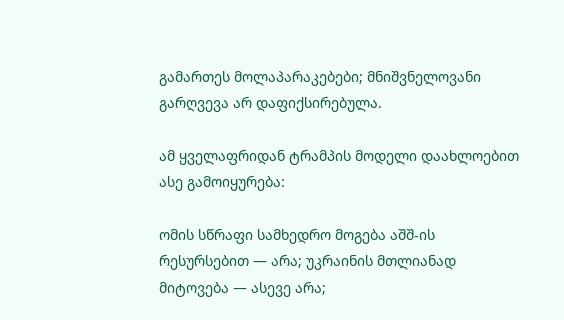გამართეს მოლაპარაკებები; მნიშვნელოვანი გარღვევა არ დაფიქსირებულა.

ამ ყველაფრიდან ტრამპის მოდელი დაახლოებით ასე გამოიყურება:

ომის სწრაფი სამხედრო მოგება აშშ-ის რესურსებით — არა; უკრაინის მთლიანად მიტოვება — ასევე არა;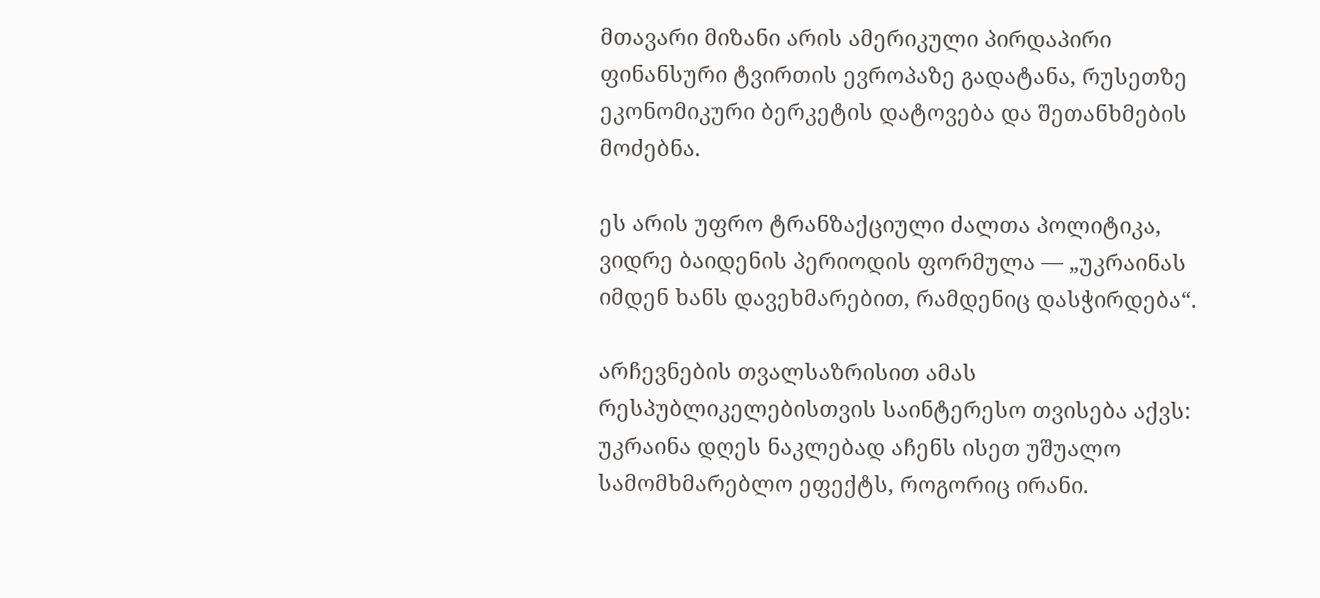მთავარი მიზანი არის ამერიკული პირდაპირი ფინანსური ტვირთის ევროპაზე გადატანა, რუსეთზე ეკონომიკური ბერკეტის დატოვება და შეთანხმების მოძებნა.

ეს არის უფრო ტრანზაქციული ძალთა პოლიტიკა, ვიდრე ბაიდენის პერიოდის ფორმულა — „უკრაინას იმდენ ხანს დავეხმარებით, რამდენიც დასჭირდება“.

არჩევნების თვალსაზრისით ამას რესპუბლიკელებისთვის საინტერესო თვისება აქვს: უკრაინა დღეს ნაკლებად აჩენს ისეთ უშუალო სამომხმარებლო ეფექტს, როგორიც ირანი.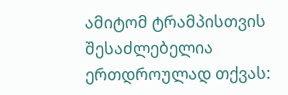ამიტომ ტრამპისთვის შესაძლებელია ერთდროულად თქვას: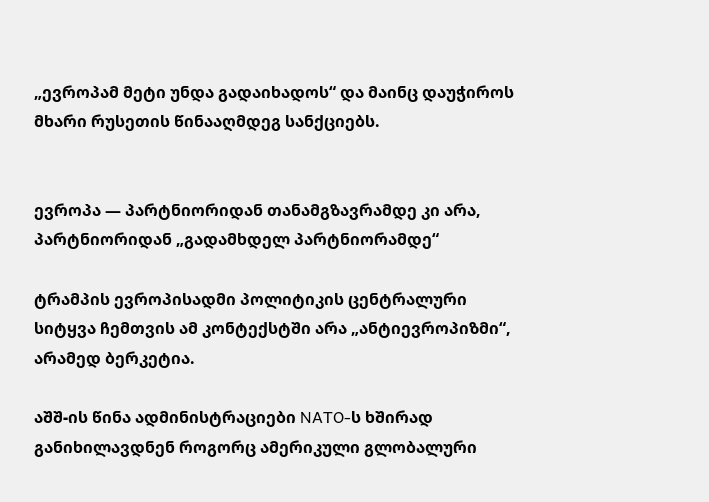„ევროპამ მეტი უნდა გადაიხადოს“ და მაინც დაუჭიროს მხარი რუსეთის წინააღმდეგ სანქციებს.


ევროპა — პარტნიორიდან თანამგზავრამდე კი არა, პარტნიორიდან „გადამხდელ პარტნიორამდე“

ტრამპის ევროპისადმი პოლიტიკის ცენტრალური სიტყვა ჩემთვის ამ კონტექსტში არა „ანტიევროპიზმი“, არამედ ბერკეტია.

აშშ-ის წინა ადმინისტრაციები NATO-ს ხშირად განიხილავდნენ როგორც ამერიკული გლობალური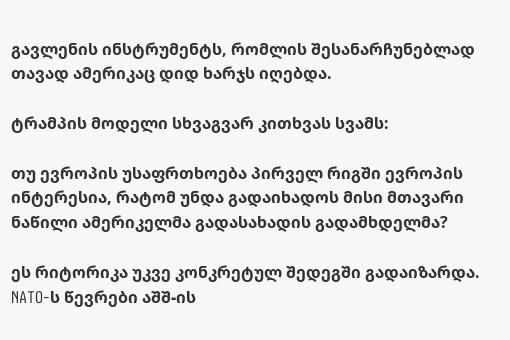გავლენის ინსტრუმენტს, რომლის შესანარჩუნებლად თავად ამერიკაც დიდ ხარჯს იღებდა.

ტრამპის მოდელი სხვაგვარ კითხვას სვამს:

თუ ევროპის უსაფრთხოება პირველ რიგში ევროპის ინტერესია, რატომ უნდა გადაიხადოს მისი მთავარი ნაწილი ამერიკელმა გადასახადის გადამხდელმა?

ეს რიტორიკა უკვე კონკრეტულ შედეგში გადაიზარდა. NATO-ს წევრები აშშ-ის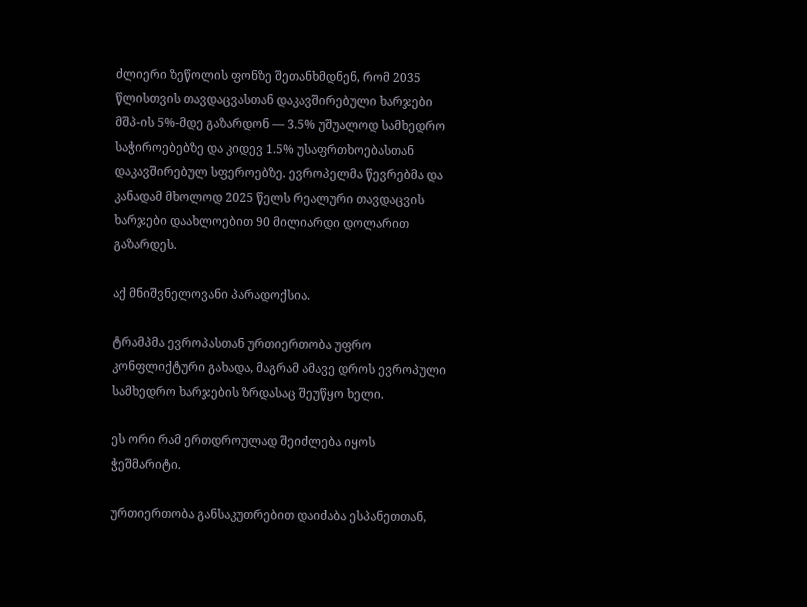ძლიერი ზეწოლის ფონზე შეთანხმდნენ, რომ 2035 წლისთვის თავდაცვასთან დაკავშირებული ხარჯები მშპ-ის 5%-მდე გაზარდონ — 3.5% უშუალოდ სამხედრო საჭიროებებზე და კიდევ 1.5% უსაფრთხოებასთან დაკავშირებულ სფეროებზე. ევროპელმა წევრებმა და კანადამ მხოლოდ 2025 წელს რეალური თავდაცვის ხარჯები დაახლოებით 90 მილიარდი დოლარით გაზარდეს.

აქ მნიშვნელოვანი პარადოქსია.

ტრამპმა ევროპასთან ურთიერთობა უფრო კონფლიქტური გახადა, მაგრამ ამავე დროს ევროპული სამხედრო ხარჯების ზრდასაც შეუწყო ხელი.

ეს ორი რამ ერთდროულად შეიძლება იყოს ჭეშმარიტი.

ურთიერთობა განსაკუთრებით დაიძაბა ესპანეთთან,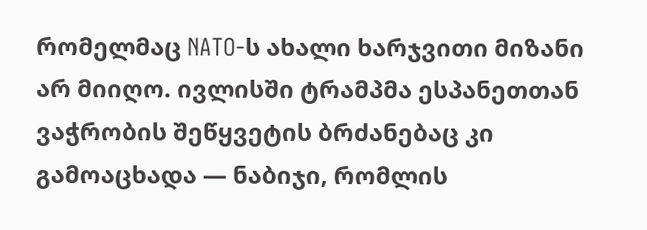რომელმაც NATO-ს ახალი ხარჯვითი მიზანი არ მიიღო. ივლისში ტრამპმა ესპანეთთან ვაჭრობის შეწყვეტის ბრძანებაც კი გამოაცხადა — ნაბიჯი, რომლის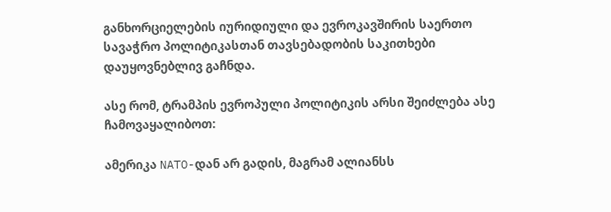განხორციელების იურიდიული და ევროკავშირის საერთო სავაჭრო პოლიტიკასთან თავსებადობის საკითხები დაუყოვნებლივ გაჩნდა.

ასე რომ, ტრამპის ევროპული პოლიტიკის არსი შეიძლება ასე ჩამოვაყალიბოთ:

ამერიკა NATO-დან არ გადის, მაგრამ ალიანსს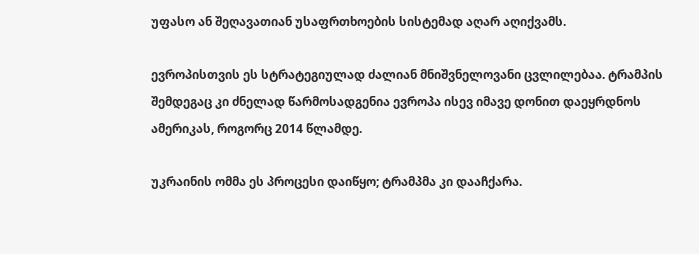უფასო ან შეღავათიან უსაფრთხოების სისტემად აღარ აღიქვამს.

ევროპისთვის ეს სტრატეგიულად ძალიან მნიშვნელოვანი ცვლილებაა. ტრამპის შემდეგაც კი ძნელად წარმოსადგენია ევროპა ისევ იმავე დონით დაეყრდნოს ამერიკას, როგორც 2014 წლამდე.

უკრაინის ომმა ეს პროცესი დაიწყო; ტრამპმა კი დააჩქარა.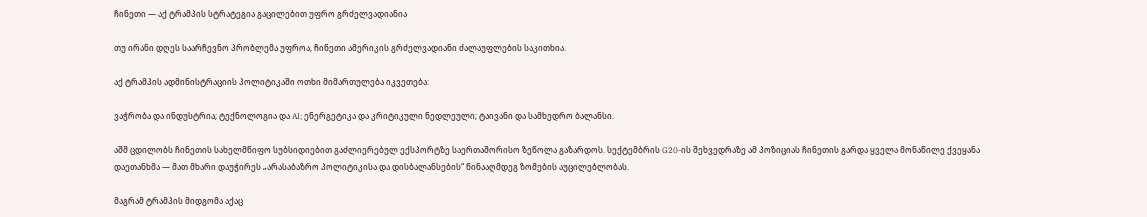ჩინეთი — აქ ტრამპის სტრატეგია გაცილებით უფრო გრძელვადიანია

თუ ირანი დღეს საარჩევნო პრობლემა უფროა, ჩინეთი ამერიკის გრძელვადიანი ძალაუფლების საკითხია.

აქ ტრამპის ადმინისტრაციის პოლიტიკაში ოთხი მიმართულება იკვეთება:

ვაჭრობა და ინდუსტრია; ტექნოლოგია და AI; ენერგეტიკა და კრიტიკული ნედლეული; ტაივანი და სამხედრო ბალანსი.

აშშ ცდილობს ჩინეთის სახელმწიფო სუბსიდიებით გაძლიერებულ ექსპორტზე საერთაშორისო ზეწოლა გაზარდოს. სექტემბრის G20-ის შეხვედრაზე ამ პოზიციას ჩინეთის გარდა ყველა მონაწილე ქვეყანა დაეთანხმა — მათ მხარი დაუჭირეს „არასაბაზრო პოლიტიკისა და დისბალანსების“ წინააღმდეგ ზომების აუცილებლობას.

მაგრამ ტრამპის მიდგომა აქაც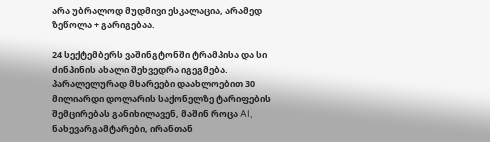არა უბრალოდ მუდმივი ესკალაცია, არამედ ზეწოლა + გარიგებაა.

24 სექტემბერს ვაშინგტონში ტრამპისა და სი ძინპინის ახალი შეხვედრა იგეგმება. პარალელურად მხარეები დაახლოებით 30 მილიარდი დოლარის საქონელზე ტარიფების შემცირებას განიხილავენ, მაშინ როცა AI, ნახევარგამტარები, ირანთან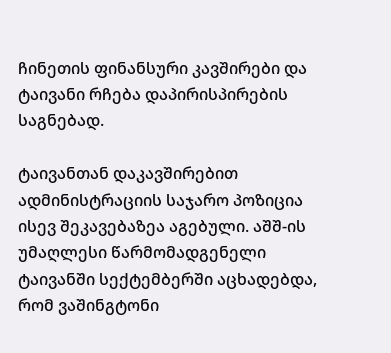ჩინეთის ფინანსური კავშირები და ტაივანი რჩება დაპირისპირების საგნებად.

ტაივანთან დაკავშირებით ადმინისტრაციის საჯარო პოზიცია ისევ შეკავებაზეა აგებული. აშშ-ის უმაღლესი წარმომადგენელი ტაივანში სექტემბერში აცხადებდა, რომ ვაშინგტონი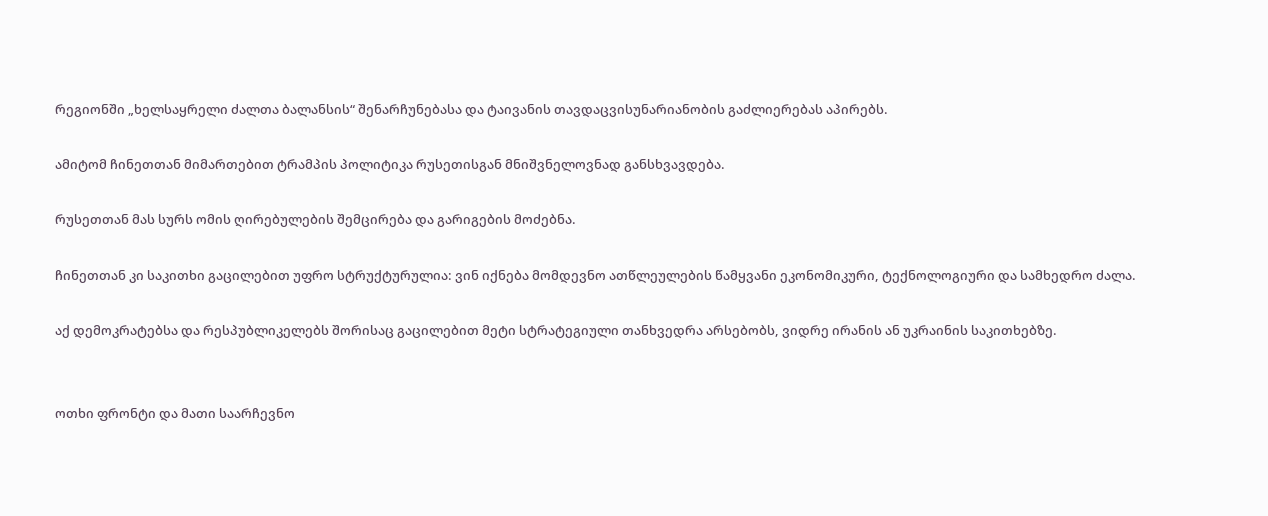რეგიონში „ხელსაყრელი ძალთა ბალანსის“ შენარჩუნებასა და ტაივანის თავდაცვისუნარიანობის გაძლიერებას აპირებს.

ამიტომ ჩინეთთან მიმართებით ტრამპის პოლიტიკა რუსეთისგან მნიშვნელოვნად განსხვავდება.

რუსეთთან მას სურს ომის ღირებულების შემცირება და გარიგების მოძებნა.

ჩინეთთან კი საკითხი გაცილებით უფრო სტრუქტურულია: ვინ იქნება მომდევნო ათწლეულების წამყვანი ეკონომიკური, ტექნოლოგიური და სამხედრო ძალა.

აქ დემოკრატებსა და რესპუბლიკელებს შორისაც გაცილებით მეტი სტრატეგიული თანხვედრა არსებობს, ვიდრე ირანის ან უკრაინის საკითხებზე.


ოთხი ფრონტი და მათი საარჩევნო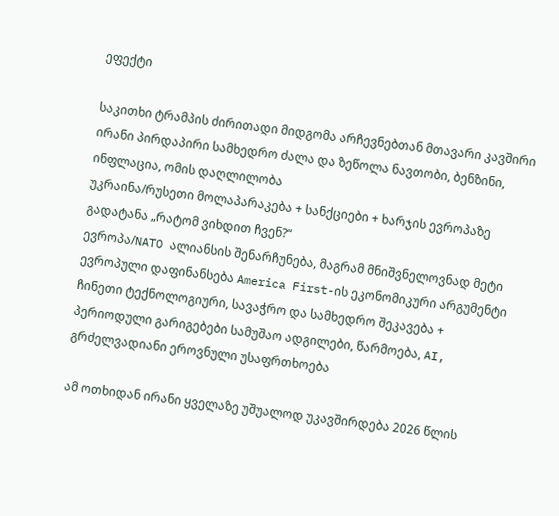ეფექტი

საკითხი ტრამპის ძირითადი მიდგომა არჩევნებთან მთავარი კავშირი
ირანი პირდაპირი სამხედრო ძალა და ზეწოლა ნავთობი, ბენზინი, ინფლაცია, ომის დაღლილობა
უკრაინა/რუსეთი მოლაპარაკება + სანქციები + ხარჯის ევროპაზე გადატანა „რატომ ვიხდით ჩვენ?“
ევროპა/NATO ალიანსის შენარჩუნება, მაგრამ მნიშვნელოვნად მეტი ევროპული დაფინანსება America First-ის ეკონომიკური არგუმენტი
ჩინეთი ტექნოლოგიური, სავაჭრო და სამხედრო შეკავება + პერიოდული გარიგებები სამუშაო ადგილები, წარმოება, AI, გრძელვადიანი ეროვნული უსაფრთხოება

ამ ოთხიდან ირანი ყველაზე უშუალოდ უკავშირდება 2026 წლის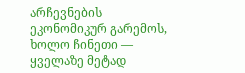არჩევნების ეკონომიკურ გარემოს, ხოლო ჩინეთი — ყველაზე მეტად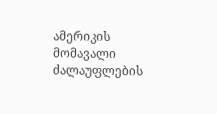ამერიკის მომავალი ძალაუფლების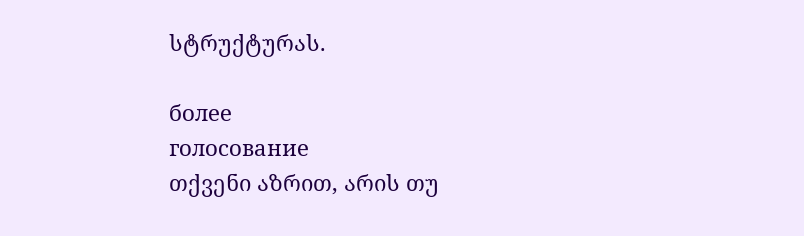სტრუქტურას.

более
голосование
თქვენი აზრით, არის თუ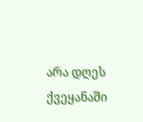არა დღეს ქვეყანაში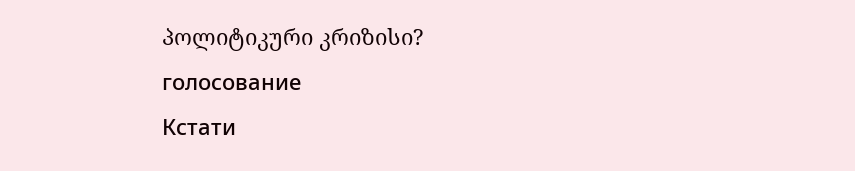პოლიტიკური კრიზისი?
голосование
Кстати